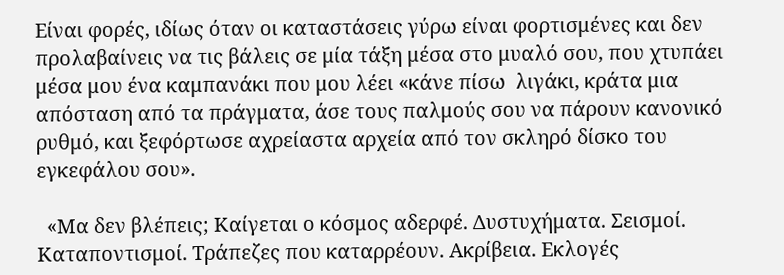Είναι φορές, ιδίως όταν οι καταστάσεις γύρω είναι φορτισμένες και δεν προλαβαίνεις να τις βάλεις σε μία τάξη μέσα στο μυαλό σου, που χτυπάει μέσα μου ένα καμπανάκι που μου λέει «κάνε πίσω  λιγάκι, κράτα μια απόσταση από τα πράγματα, άσε τους παλμούς σου να πάρουν κανονικό ρυθμό, και ξεφόρτωσε αχρείαστα αρχεία από τον σκληρό δίσκο του εγκεφάλου σου».

  «Μα δεν βλέπεις; Καίγεται ο κόσμος αδερφέ. Δυστυχήματα. Σεισμοί. Καταποντισμοί. Τράπεζες που καταρρέουν. Ακρίβεια. Εκλογές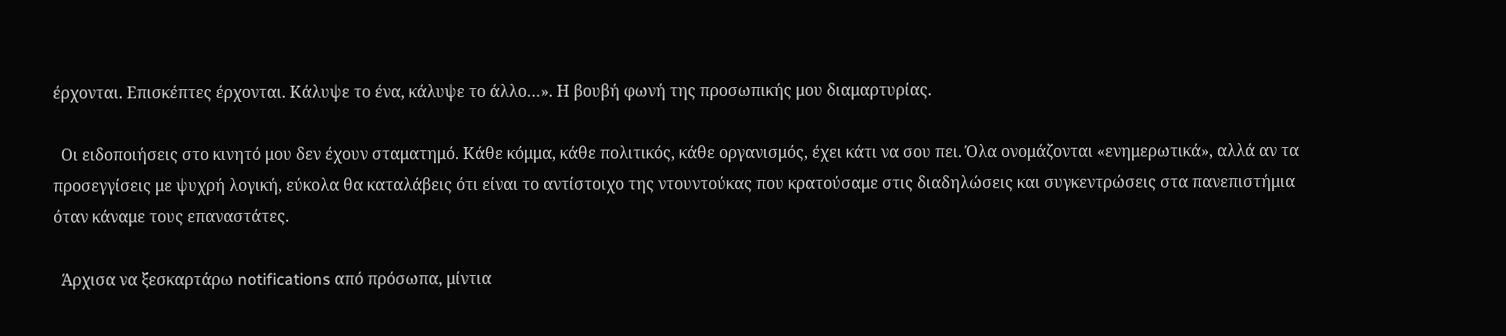έρχονται. Επισκέπτες έρχονται. Κάλυψε το ένα, κάλυψε το άλλο…». Η βουβή φωνή της προσωπικής μου διαμαρτυρίας.

  Οι ειδοποιήσεις στο κινητό μου δεν έχουν σταματημό. Κάθε κόμμα, κάθε πολιτικός, κάθε οργανισμός, έχει κάτι να σου πει. Όλα ονομάζονται «ενημερωτικά», αλλά αν τα προσεγγίσεις με ψυχρή λογική, εύκολα θα καταλάβεις ότι είναι το αντίστοιχο της ντουντούκας που κρατούσαμε στις διαδηλώσεις και συγκεντρώσεις στα πανεπιστήμια όταν κάναμε τους επαναστάτες.

  Άρχισα να ξεσκαρτάρω notifications από πρόσωπα, μίντια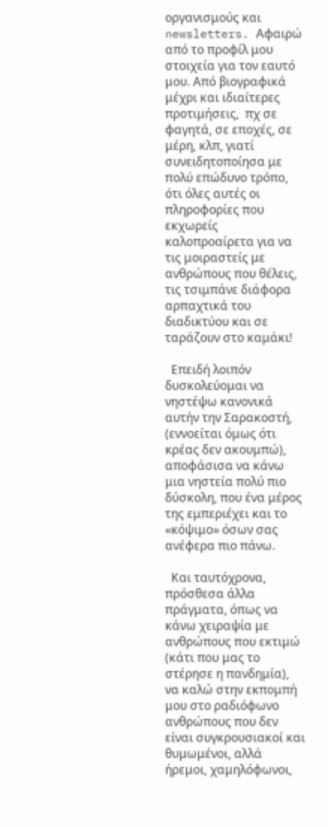οργανισμούς και newsletters. Αφαιρώ από το προφίλ μου στοιχεία για τον εαυτό μου. Από βιογραφικά μέχρι και ιδιαίτερες προτιμήσεις,  πχ σε φαγητά, σε εποχές, σε μέρη, κλπ, γιατί συνειδητοποίησα με πολύ επώδυνο τρόπο, ότι όλες αυτές οι πληροφορίες που εκχωρείς καλοπροαίρετα για να τις μοιραστείς με ανθρώπους που θέλεις, τις τσιμπάνε διάφορα αρπαχτικά του διαδικτύου και σε ταράζουν στο καμάκι!

  Επειδή λοιπόν δυσκολεύομαι να νηστέψω κανονικά αυτήν την Σαρακοστή, (εννοείται όμως ότι κρέας δεν ακουμπώ), αποφάσισα να κάνω μια νηστεία πολύ πιο δύσκολη, που ένα μέρος της εμπεριέχει και το «κόψιμο» όσων σας ανέφερα πιο πάνω.

  Και ταυτόχρονα, πρόσθεσα άλλα πράγματα, όπως να κάνω χειραψία με ανθρώπους που εκτιμώ (κάτι που μας το στέρησε η πανδημία), να καλώ στην εκπομπή μου στο ραδιόφωνο ανθρώπους που δεν είναι συγκρουσιακοί και θυμωμένοι, αλλά ήρεμοι, χαμηλόφωνοι,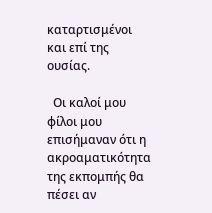καταρτισμένοι και επί της ουσίας.

  Οι καλοί μου φίλοι μου επισήμαναν ότι η ακροαματικότητα της εκπομπής θα πέσει αν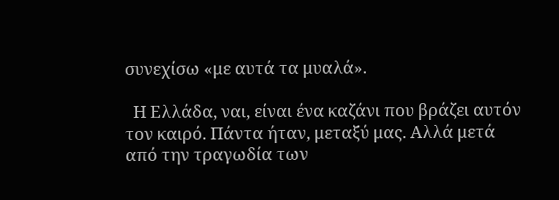συνεχίσω «με αυτά τα μυαλά».

  Η Ελλάδα, ναι, είναι ένα καζάνι που βράζει αυτόν τον καιρό. Πάντα ήταν, μεταξύ μας. Αλλά μετά από την τραγωδία των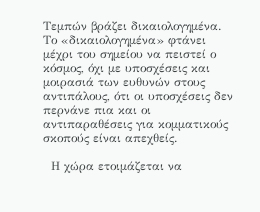Τεμπών βράζει δικαιολογημένα. Το «δικαιολογημένα» φτάνει μέχρι του σημείου να πειστεί ο κόσμος, όχι με υποσχέσεις και μοιρασιά των ευθυνών στους αντιπάλους, ότι οι υποσχέσεις δεν περνάνε πια και οι αντιπαραθέσεις για κομματικούς σκοπούς είναι απεχθείς.

  Η χώρα ετοιμάζεται να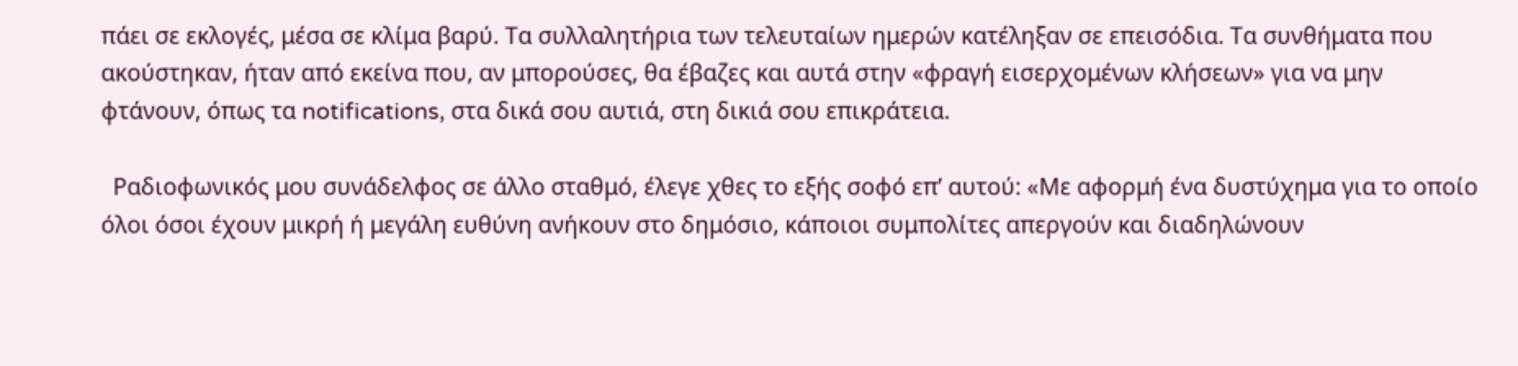πάει σε εκλογές, μέσα σε κλίμα βαρύ. Τα συλλαλητήρια των τελευταίων ημερών κατέληξαν σε επεισόδια. Τα συνθήματα που ακούστηκαν, ήταν από εκείνα που, αν μπορούσες, θα έβαζες και αυτά στην «φραγή εισερχομένων κλήσεων» για να μην φτάνουν, όπως τα notifications, στα δικά σου αυτιά, στη δικιά σου επικράτεια.

  Ραδιοφωνικός μου συνάδελφος σε άλλο σταθμό, έλεγε χθες το εξής σοφό επ’ αυτού: «Με αφορμή ένα δυστύχημα για το οποίο όλοι όσοι έχουν μικρή ή μεγάλη ευθύνη ανήκουν στο δημόσιο, κάποιοι συμπολίτες απεργούν και διαδηλώνουν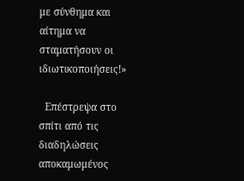με σύνθημα και αίτημα να σταματήσουν οι ιδιωτικοποιήσεις!»

  Επέστρεψα στο σπίτι από τις διαδηλώσεις αποκαμωμένος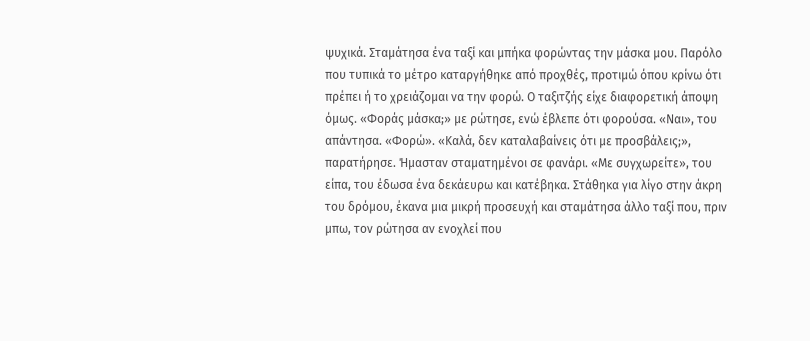ψυχικά. Σταμάτησα ένα ταξί και μπήκα φορώντας την μάσκα μου. Παρόλο που τυπικά το μέτρο καταργήθηκε από προχθές, προτιμώ όπου κρίνω ότι πρέπει ή το χρειάζομαι να την φορώ. Ο ταξιτζής είχε διαφορετική άποψη όμως. «Φοράς μάσκα;» με ρώτησε, ενώ έβλεπε ότι φορούσα. «Ναι», του απάντησα. «Φορώ». «Καλά, δεν καταλαβαίνεις ότι με προσβάλεις;», παρατήρησε. Ήμασταν σταματημένοι σε φανάρι. «Με συγχωρείτε», του είπα, του έδωσα ένα δεκάευρω και κατέβηκα. Στάθηκα για λίγο στην άκρη του δρόμου, έκανα μια μικρή προσευχή και σταμάτησα άλλο ταξί που, πριν μπω, τον ρώτησα αν ενοχλεί που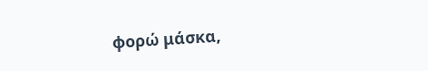φορώ μάσκα,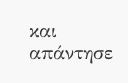και απάντησε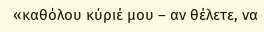«καθόλου κύριέ μου – αν θέλετε, να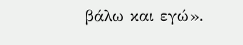βάλω και εγώ».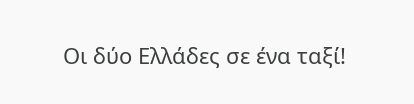Οι δύο Ελλάδες σε ένα ταξί!